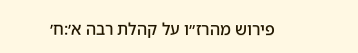פירוש מהרז״ו על קהלת רבה א׳:ח׳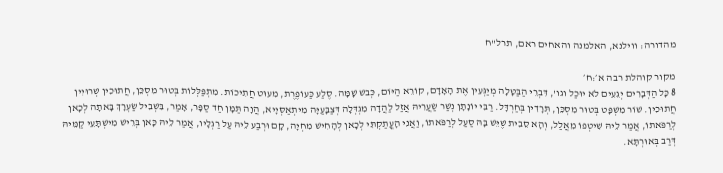מהדורה: ווילנא, האלמנה והאחים ראם, תרל"ח

מקור קוהלת רבה א׳:ח׳
8 כָּל הַדְּבָרִים יְגֵעִים לֹא יוּכַל וגו', דִּבְרֵי הַבַּטָּלָה מְיַגְּעִין אֶת הָאָדָם, קוֹרֵא הַיּוֹם, כְּבשׁ שָׁמָּה. סֶלַע כַּעוֹפֶרֶת, מִעוּט חֲתִיכוֹת. מִתְפַּלְּלוֹת בְּטוּר מִסְכֵּן, חֲתוּכִין שְׁרוּיִין חֲתוּכִין. שׁוֹר מִשְׁפָּט בְּטוּר מִסְכֵּן, תְּרָדִין בְּחַרְדָּל. רַבִּי יוֹנָתָן נְשַׁר שַׂעֲרֵיהּ אֲזַל לַהֲדָה מִגְדְּלָה דְּצַבָּעַיָּה מִיתְאַסְּיָיא, הֲוָה תַּמָּן חַד סַפָּר, אָמַר, בִּשְׁבִיל שַׂעְרָךְ בָּאתָה לְכָאן לְרַפֹּאתוֹ, אֲמַר לֵיהּ שִׁיטְפוֹ מֵאֲלַל, וְהָא סֵבִית שֶׁיֵּשׁ בָּהּ סַעַל לְרַפֹּאתוֹ, וַאֲנִי הָעֳתַקְתִּי לְכָאן לְהָחִישׁ מִחְיָה, קָם וּרְבַע לֵיהּ עַל רַגְלָיו, אֲמַר לֵיהּ כָּאן בְּרֵישׁ מִישְׁתָּעֵי קַמֵּיהּ דְּרַב בְּאוּרְתָּא.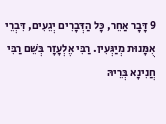9 דָּבָר אַחֵר, כָּל הַדְּבָרִים יְגֵעִים, דִּבְרֵי אֻמָּנוּת מְיַגְּעִין. רַבִּי אֶלְעָזָר בְּשֵׁם רַבִּי חֲנִינָא בְּרֵיהּ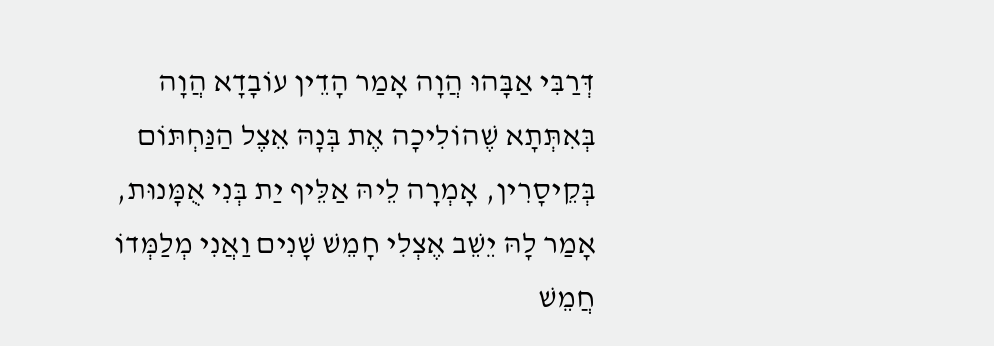דְּרַבִּי אַבָּהוּ הֲוָה אָמַר הָדֵין עוֹבָדָא הֲוָה בְּאִתְּתָא שֶׁהוֹלִיכָה אֶת בְּנָהּ אֵצֶל הַנַּחְתּוֹם בְּקֵיסָרִין, אָמְרָה לֵיהּ אַלֵּיף יַת בְּנִי אֻמָּנוּת, אָמַר לָהּ יֵשֵׁב אֶצְלִי חָמֵשׁ שָׁנִים וַאֲנִי מְלַמְּדוֹ חֲמֵשׁ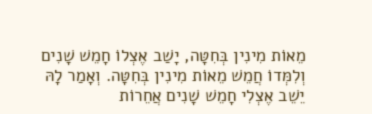מֵאוֹת מִינִין בְּחִטָּה, יָשַׁב אֶצְלוֹ חָמֵשׁ שָׁנִים וְלִמְּדוֹ חֲמֵשׁ מֵאוֹת מִינִין בְּחִטָּה. וְאָמַר לָהּ יֵשֵׁב אֶצְלִי חָמֵשׁ שָׁנִים אֲחֵרוֹת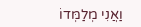וַאֲנִי מְלַמְּדוֹ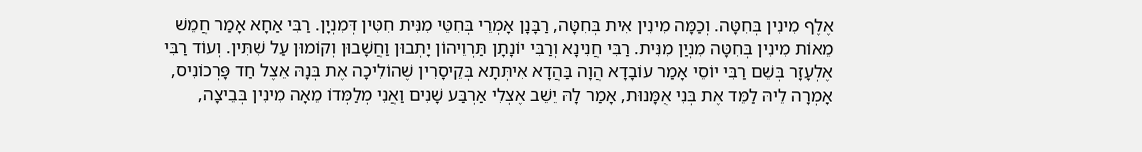אֶלֶף מִינִין בְּחִטָּה. וְכַמָּה מִינִין אִית בְּחִטָּה, רַבָּנָן אָמְרֵי בְּחִטֵּי מִנִּית חִטִּין דְּמִנְיָן. רַבִּי אַחָא אָמַר חֲמֵשׁ מֵאוֹת מִינִין בְּחִטָּה מִנְיַן מִנִּית. רַבִּי חֲנִינָא וְרַבִּי יוֹנָתָן תַּרְוֵיהוֹן יָתְבוּן וַחֲשָׁבוּן וְקוֹמוּן עַל שִׁתִּין. וְעוֹד רַבִּי אֶלְעָזָר בְּשֵׁם רַבִּי יוֹסֵי אָמַר עוֹבָדָא הֲוָה בַּהֲדָא אִיתְּתָא בְּקֵיסָרִין שֶׁהוֹלִיכָה אֶת בְּנָהּ אֵצֶל חַד פָּרְכוֹנִיס, אָמְרָה לֵיהּ לַמֵּד אֶת בְּנִי אֻמָּנוּת, אָמַר לָהּ יֵשֵׁב אֶצְלִי אַרְבַּע שָׁנִים וַאֲנִי מְלַמְּדוֹ מֵאָה מִינִין בְּבֵיצָה,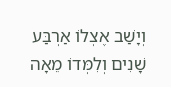וְיָשַׁב אֶצְלוֹ אַרְבַּע שָׁנִים וְלִמְּדוֹ מֵאָה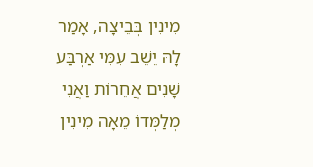מִינִין בְּבֵיצָה, אָמַר לָהּ יֵשֵׁב עִמִּי אַרְבַּע שָׁנִים אֲחֵרוֹת וַאֲנִי מְלַמְּדוֹ מֵאָה מִינִין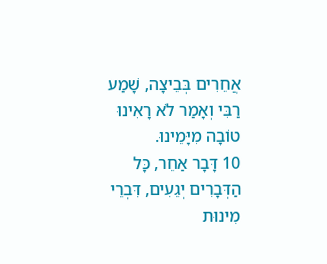אֲחֵרִים בְּבֵיצָה, שָׁמַע רַבִּי וְאָמַר לֹא רָאִינוּ טוֹבָה מִיָּמֵינוּ.
10 דָּבָר אַחֵר, כָּל הַדְּבָרִים יְגֵעִים, דִּבְרֵי מִינוּת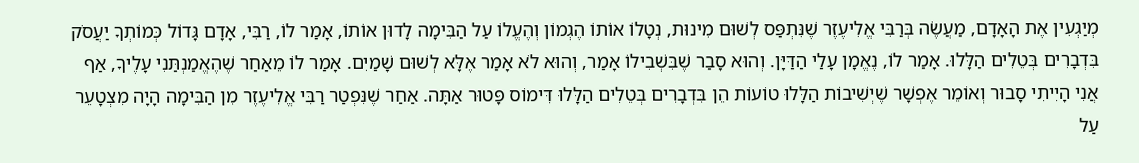מְיַגְעִין אֶת הָאָדָם, מַעֲשֶׂה בְּרַבִּי אֱלִיעֶזֶר שֶׁנִּתְפַּס לְשׁוּם מִינוּת, נְטָלוֹ אוֹתוֹ הֶגְמוֹן וְהֶעֱלוֹ עַל הַבִּימָה לָדוּן אוֹתוֹ, אָמַר לוֹ, רַבִּי, אָדָם גָּדוֹל כְּמוֹתְךָ יַעֲסֹק בִּדְבָרִים בְּטֵלִים הַלָּלוּ. אָמַר לוֹ, נֶאֱמָן עָלַי הַדַּיָּן. וְהוּא סָבַר שֶׁבִּשְׁבִילוֹ אָמַר, וְהוּא לֹא אָמַר אֶלָּא לְשׁוּם שָׁמַיִם. אָמַר לוֹ מֵאַחַר שֶׁהֶאֱמַנְתַּנִי עָלֶיךָ, אַף אֲנִי הָיִיתִי סָבוּר וְאוֹמֵר אֶפְשָׁר שֶׁיְשִׁיבוֹת הַלָּלוּ טוֹעוֹת הֵן בִּדְבָרִים בְּטֵלִים הַלָּלוּ דִּימוֹס פָּטוּר אַתָּה. אַחַר שֶׁנִּפְטַר רַבִּי אֱלִיעֶזֶר מִן הַבִּימָה הָיָה מִצְטָעֵר עַל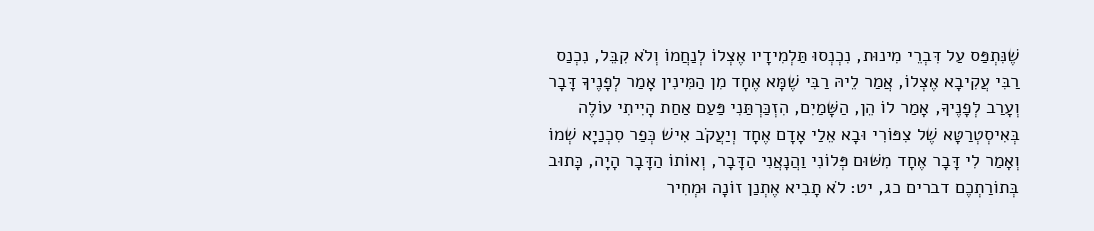שֶׁנִּתְפַּס עַל דִּבְרֵי מִינוּת, נִכְנְסוּ תַּלְמִידָיו אֶצְלוֹ לְנַחֲמוֹ וְלֹא קִבֵּל, נִכְנַס רַבִּי עֲקִיבָא אֶצְלוֹ, אֲמַר לֵיהּ רַבִּי שֶׁמָּא אֶחָד מִן הַמִּינִין אָמַר לְפָנֶיךָ דָּבָר וְעָרַב לְפָנֶיךָ, אָמַר לוֹ הֵן, הַשָּׁמַיִם, הִזְכַּרְתַּנִי פַּעַם אַחַת הָיִיתִי עוֹלֶה בְּאִיסְטְרַטָּא שֶׁל צִפּוֹרִי וּבָא אֵלַי אָדָם אֶחָד וְיַעֲקֹב אִישׁ כְּפַר סִכְנַיָא שְׁמוֹ וְאָמַר לִי דָּבָר אֶחָד מִשּׁוּם פְּלוֹנִי וַהֲנָאֲנִי הַדָּבָר, וְאוֹתוֹ הַדָּבָר הָיָה, כָּתוּב בְּתוֹרַתְכֶם דברים כג, יט: לֹא תָבִיא אֶתְנַן זוֹנָה וּמְחִיר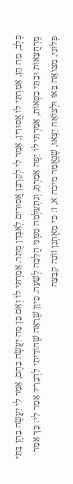כֶּלֶב, מָה הֵן, אָמַרְתִּי לוֹ אֲסוּרִין, אָמַר לִי לְקָרְבָּן אֲסוּרִים לְאַבְּדָן מֻתָּר. אָמַרְתִּי לוֹ וְאִם כֵּן מַה יַּעֲשֶׂה בָהֶם, אָמַר לִי יַעֲשֶׂה בָהֶן בָּתֵּי מֶרְחֲצָאוֹת וּבָתֵּי כִסְּאוֹת, אָמַרְתִּי לוֹ יָפֶה אָמַרְתָּ, וְנִתְעַלְּמָה מִמֶּנִּי הֲלָכָה לְשָׁעָה. כֵּיוָן שֶׁרָאָה שֶׁהוֹדֵיתִי לִדְבָרָיו אָמַר לִי: כָּךְ אָמַר פְּלוֹנִי, מִצּוֹאָה בָּאוּ וּלְצוֹאָה יֵצְאוּ, שֶׁנֶּאֱמַר מיכה א, ז: כִּי מֵאֶתְנַן זוֹנָה קִבָּצָה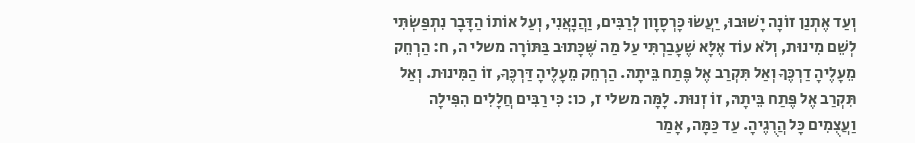וְעַד אֶתְנַן זוֹנָה יָשׁוּבוּ, יַעֲשׂוּ כָּרְסָוָון לְרַבִּים, וַהֲנָאֲנִי, וְעַל אוֹתוֹ הַדָּבָר נִתְפַּשְׂתִּי לְשֵׁם מִינוּת, וְלֹא עוֹד אֶלָּא שֶׁעָבַרְתִּי עַל מַה שֶּׁכָּתוּב בַּתּוֹרָה משלי ה, ח: הַרְחֵק מֵעָלֶיהָ דַרְכֶּךָ וְאַל תִּקְרַב אֶל פֶּתַח בֵּיתָהּ. הַרְחֵק מֵעָלֶיהָ דַּרְכֶּךָ, זוֹ הַמִּינוּת. וְאַל תִּקְרַב אֶל פֶּתַח בֵּיתָהּ, זוֹ זְנוּת. לָמָּה משלי ז, כו: כִּי רַבִּים חֲלָלִים הִפִּילָה וַעֲצֻמִים כָּל הֲרֻגֶיהָ. עַד כַּמָּה, אָמַר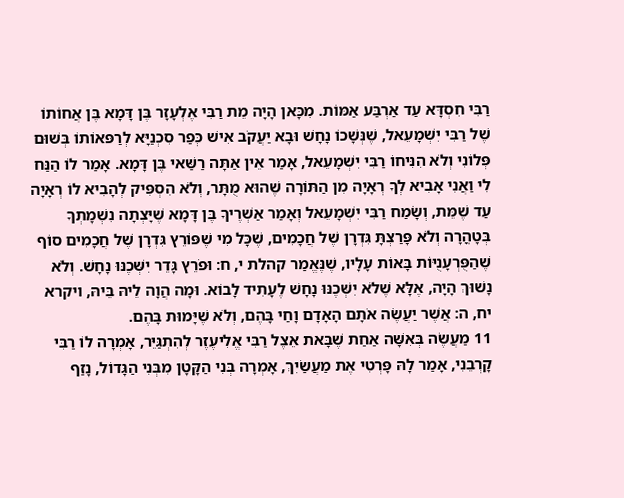רַבִּי חִסְדָּא עַד אַרְבַּע אַמּוֹת. מִכָּאן הָיָה מֵת רַבִּי אֶלְעָזָר בֶּן דָּמָא בֶּן אֲחוֹתוֹ שֶׁל רַבִּי יִשְׁמָעֵאל, שֶׁנְּשָׁכוֹ נָחָשׁ וּבָא יַעֲקֹב אִישׁ כְּפַר סִכְנַיָּא לְרַפּאוֹתוֹ בְּשׁוּם פְּלוֹנִי וְלֹא הִנִּיחוֹ רַבִּי יִשְׁמָעֵאל, אָמַר אֵין אַתָּה רַשַּׁאי בֶּן דָּמָא. אָמַר לוֹ הַנַּח לִי וַאֲנִי אָבִיא לְךָ רְאָיָה מִן הַתּוֹרָה שֶׁהוּא מֻתָּר, וְלֹא הִסְפִּיק לְהָבִיא לוֹ רְאָיָה עַד שֶׁמֵּת, וְשָׂמַח רַבִּי יִשְׁמָעֵאל וְאָמַר אַשְׁרֶיךָ בֶּן דָּמָא שֶׁיָּצְתָה נִשְׁמָתְךָ בְּטָהֳרָה וְלֹא פָּרַצְתָּ גִּדְרָן שֶׁל חֲכָמִים, שֶׁכָּל מִי שֶׁפּוֹרֵץ גִּדְרָן שֶׁל חֲכָמִים סוֹף שֶׁהַפֻּרְעָנֻיּוֹת בָּאוֹת עָלָיו, שֶׁנֶּאֱמַר קהלת י, ח: וּפֹרֵץ גָּדֵר יִשְּׁכֶנּוּ נָחָשׁ. וְלֹא נָשׁוּךְ הָיָה, אֶלָּא שֶׁלֹא יִשְּׁכֶנּוּ נָחָשׁ לֶעָתִיד לָבוֹא. וּמָה הֲוָה לֵיהּ בֵּיהּ, ויקרא יח, ה: אֲשֶׁר יַעֲשֶׂה אֹתָם הָאָדָם וָחַי בָּהֶם, וְלֹא שֶׁיָּמוּת בָּהֶם.
11 מַעֲשֶׂה בְּאִשָּׁה אַחַת שֶׁבָּאת אֵצֶל רַבִּי אֱלִיעֶזֶר לְהִתְגַּיֵּר, אָמְרָה לוֹ רַבִּי קָרְבֵנִי, אָמַר לָהּ פָּרְטִי אֶת מַעֲשַׂיִךְ, אָמְרָה בְּנִי הַקָּטָן מִבְּנִי הַגָּדוֹל, נָזַף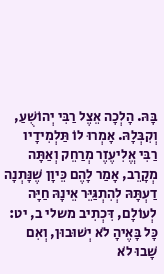בָּהּ. הָלְכָה אֵצֶל רַבִּי יְהוֹשֻׁעַ, וְקִבְּלָהּ. אָמְרוּ לוֹ תַּלְמִידָיו רַבִּי אֱלִיעֶזֶר מְרַחֵק וְאַתָּה מְקָרֵב, אָמַר לָהֶם כֵּיוָן שֶׁנָּתְנָה דַעְתָּהּ לְהִתְגַּיֵּר אֵינָהּ חַיָּה לְעוֹלָם, דִּכְתִיב משלי ב, יט: כָּל בָּאֶיהָ לֹא יְשׁוּבוּן, וְאִם שָׁבוּ לֹא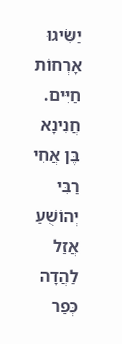יַשִֹּׂיגוּ אָרְחוֹת חַיִּים. חֲנִינָא בֶּן אֲחִי רַבִּי יְהוֹשֻׁעַ אֲזַל לַהֲדָה כְּפַר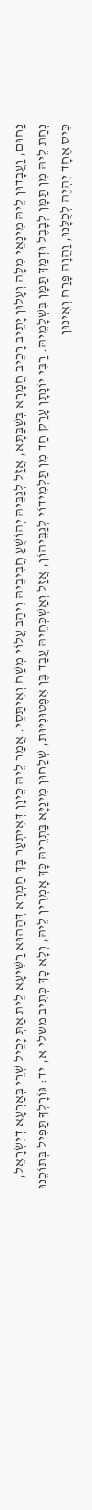נַחוּם, וַעֲבָדוּן לֵיהּ מִינָאֵי מִלָּה וְעָלוּן יָתֵיב רָכֵיב חֲמָרָא בְּשַׁבַּתָּא, אֲזַל לְגַבֵּיהּ יְהוֹשֻׁעַ חֲבִיבֵיהּ וִיהַב עֲלוֹי מְשַׁח וְאִיתַּסֵי. אֲמַר לֵיהּ כֵּיוָן דְּאִיתְעַר בָּךְ חַמְרָא דְּהַהוּא רַשִּׁיעָא לֵית אַתְּ יָכֵיל שְׁרֵי בְּאַרְעָא דְיִשְׂרָאֵל, נְחַת לֵיהּ מִן תַּמָּן לְבָבֶל וּדְמַךְ תַּמָּן בִּשְׁלָמֵיהּ. רַבִּי יוֹנָתָן עָרַק חַד מִן תַּלְמִידוֹי לְגַבֵּיהוֹן, אֲזַל וְאַשְׁכְּחֵיהּ עֲבַד בֶּן אִפֶּטוּנִיּוּת, שְׁלַחוּן מִינַיָּא בַּתְרֵיהּ כָּךְ אָמְרִין לֵיהּ, וְלָא כָךְ כְּתִיב משלי א, יד: גּוֹרָלְךָ תַּפִּיל בְּתוֹכֵנוּ כִּיס אֶחָד יִהְיֶה לְכֻלָּנוּ, וַהֲוָה פָּרַח וְאִינוּן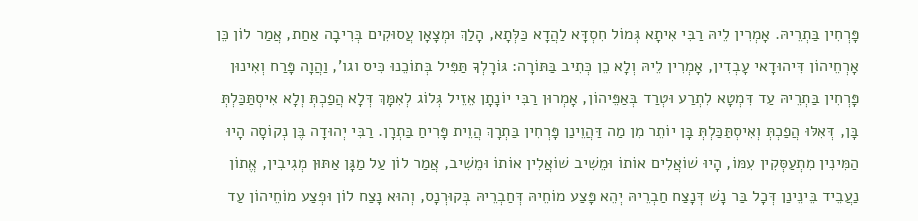פָּרְחִין בַּתְרֵיהּ. אָמְרִין לֵיהּ רַבִּי אִיתָא גְּמוֹל חִסְדָּא לַהֲדָא כַּלְּתָא, הָלַךְ וּמְצָאָן עֲסוּקִים בְּרִיבָה אַחַת, אֲמַר לוֹן כֵּן אָרְחֵיהוֹן דִּיהוּדָאי עָבְדִין, אָמְרִין לֵיהּ וְלָא כֵן כְּתִיב בַּתּוֹרָה: גּוֹרָלְךָ תַּפִּיל בְּתוֹכֵנוּ כִּיס וגו', וַהֲוָה פָּרַח וְאִינוּן פָּרְחִין בַּתְרֵיהּ עַד דִּמְטָא לִתְרַע וּטְרַד בְּאַפֵּיהוֹן, אָמְרוּן רַבִּי יוֹנָתָן אֵזֵיל גְּלוֹג לְאִמָּךְ דְּלָא הֲפַכְתְּ וְלָא אִיסְתַּכַּלְתְּ בָּן, דְּאִלּוּ הֲפַכְתְּ וְאִיסְתַּכַּלְתְּ בָּן יוֹתֵר מִן מַה דַּהֲוֵינַן פָּרְחִין בַּתְרָךְ הֲוֵית פָּרִיחַ בַּתְרָן. רַבִּי יְהוּדָה בֶּן נְקוֹסָה הָיוּ הַמִּינִין מִתְעַסְּקִין עִמּוֹ, הָיוּ שׁוֹאֲלִים אוֹתוֹ וּמֵשִׁיב שׁוֹאֲלִין אוֹתוֹ וּמֵשִׁיב, אֲמַר לוֹן עַל מַגָּן אַתּוּן מְגִיבִין, אֱתוֹן נַעֲבֵיד בֵּינֵינַן דְּכָל בַּר נָשׁ דְּנָצַח חַבְרֵיהּ יְהֵא פָּצַע מוֹחֵיהּ דְּחַבְרֵיהּ בְּקוּרְנָס, וְהוּא נָצַח לוֹן וּפְצַע מוֹחֵיהוֹן עַד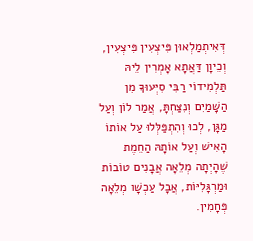דְּאִיתְמַלְאוּן פִּיצְעִין פִּיצְעִין, וְכֵיוָן דַּאֲתָא אָמְרִין לֵיהּ תַּלְמִידוֹי רַבִּי סִיְּעוּךָ מִן הַשָּׁמַיִם וְנִצַּחְתָּ, אֲמַר לוֹן וְעַל מַגָּן, לְכוּ וְהִתְפַּלְּלוּ עַל אוֹתוֹ הָאִישׁ וְעַל אוֹתָהּ הַחֵמֶת שֶׁהָיְתָה מְלֵאָה אֲבָנִים טוֹבוֹת וּמַרְגָּלִיּוֹת, אֲבָל עַכְשָׁו מְלֵאָה פְּחָמִין.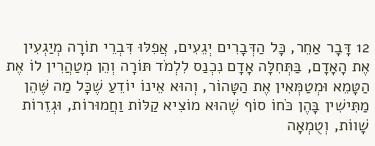12 דָּבָר אַחֵר, כָּל הַדְּבָרִים יְגֵעִים, אֲפִלּוּ דִּבְרֵי תוֹרָה מְיַגְעִין אֶת הָאָדָם, בַּתְּחִלָּה אָדָם נִכְנַס לִלְמֹד תּוֹרָה וְהֵן מְטַהֲרִין לוֹ אֶת הַטָּמֵא וּמְטַמְּאִין אֶת הַטָּהוֹר, וְהוּא אֵינוֹ יוֹדֵעַ שֶׁכָּל מַה שֶּׁהֵן מַתִּישִׁין בָּהֶן כֹּחוֹ סוֹף שֶׁהוּא מוֹצִיא קַלּוֹת וַחֲמוּרוֹת, וּגְזֵרוֹת שָׁווֹת, וְטֻמְאָה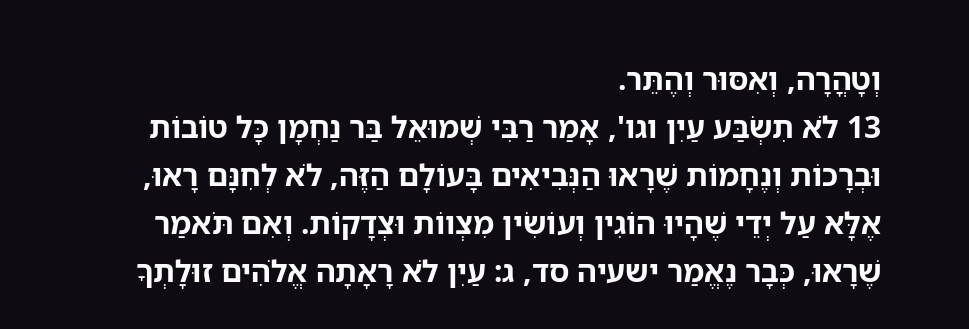וְטָהֳרָה, וְאִסּוּר וְהֶתֵּר.
13 לֹא תִשְׂבַּע עַיִן וגו', אָמַר רַבִּי שְׁמוּאֵל בַּר נַחְמָן כָּל טוֹבוֹת וּבְרָכוֹת וְנֶחָמוֹת שֶׁרָאוּ הַנְּבִיאִים בָּעוֹלָם הַזֶּה, לֹא לְחִנָּם רָאוּ, אֶלָּא עַל יְדֵי שֶׁהָיוּ הוֹגִין וְעוֹשִׂין מִצְווֹת וּצְדָקוֹת. וְאִם תֹּאמַר שֶׁרָאוּ, כְּבָר נֶאֱמַר ישעיה סד, ג: עַיִן לֹא רָאָתָה אֱלֹהִים זוּלָתְךָ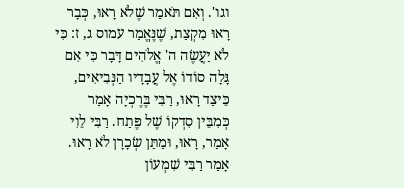וגו'. וְאִם תֹּאמַר שֶׁלֹא רָאוּ, כְּבָר רָאוּ מִקְצַת, שֶׁנֶּאֱמַר עמוס ג, ז: כִּי לֹא יַעֲשֶׂה ה' אֱלֹהִים דָּבָר כִּי אִם גָּלָה סוֹדוֹ אֶל עֲבָדָיו הַנְּבִיאִים, כֵּיצַד רָאוּ, רַבִּי בֶּרֶכְיָה אָמַר כְּמִבֵּין סִדְקוֹ שֶׁל פֶּתַח. רַבִּי לֵוִי אָמַר, רָאוּ, וּמַתַּן שְׂכָרָן לֹא רָאוּ. אָמַר רַבִּי שִׁמְעוֹן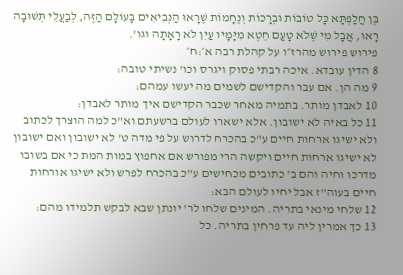בֶּן חֲלַפְתָּא כָּל טוֹבוֹת וּבְרָכוֹת וְנֶחָמוֹת שֶׁרָאוּ הַנְּבִיאִים בָּעוֹלָם הַזֶּה, לְבַעֲלֵי תְּשׁוּבָה רָאוּ, אֲבָל מִי שֶׁלֹא טָעַם חֵטְא מִיָּמָיו עַיִן לֹא רָאָתָה וגו'.
פירוש פירוש מהרז״ו על קהלת רבה א׳:ח׳
8 הדין עובדא. איכה רבתי פסוק ויגרס וכו' נשיתי טובה:
9 מה הן. אם עבר והקדישם לשמים מה יעשו עמהם:
10 לאבדן מותר. בתמיה מאחר שכבר הקדישם איך מותר לאבדן:
11 כל באיה לא ישובון. אלא ישארו לעולם ברשעתם וא"כ למה הוצרך לכתוב ולא ישיגו ארחות חיים ע"כ בהכרח לדרוש על פי מדה ט' לא ישובון ואם ישובון לא ישיגו ארחות חיים ויקשה הרי מפורש אם אחפוץ במות המת כי אם בשובו מדרכו וחיה והם ב' כתובים מכחישים ע"כ בהכרח לפרש ולא ישיגו אורחות חיים בעוה"ז אבל יחיו לעולם הבא:
12 שלחי מינאי בתריה. המינים שלחו לר' יונתן שבא לבקש תלמידו מהם:
13 כך אמרין ליה עד פרחין בתריה. כל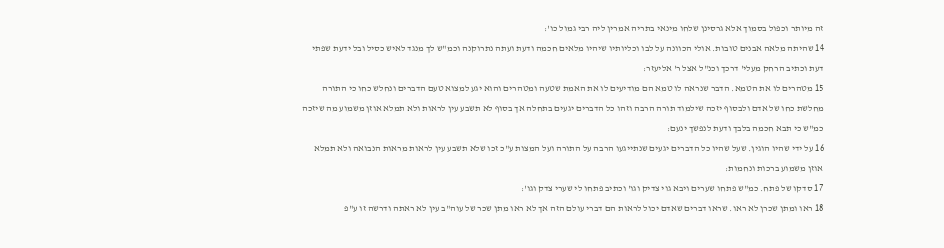זה מיותר וכפול בסמוך אלא גרסינן שלחו מינאי בתריה אמרין ליה רבי גמול כו':
14 שהיתה מלאה אבנים טובות. אולי הכוונה על לבו וכליותיו שיהיו מלאים חכמה ודעת ועתה נתרוקנה וכמ"ש לך מנגד לאיש כסיל ובל ידעת שפתי דעת וכתיב הרחק מעלי' דרכך וכנ"ל אצל ר' אליעזר:
15 מטהרים לו את הטמא. הדבר שנראה לו טמא הם מודיעים לו את האמת שטעה ומטהרים והוא יגע למצוא טעם הדברים ונחלש כחו כי התורה מחלשת כחו של אדם ולבסוף יזכה שילמוד תורה הרבה וזהו כל הדברים יגעים בתחלה אך בסוף לא תשבע עין לראות ולא תמלא אוזן משמוע מה שיזכה כמ"ש כי תבא חכמה בלבך ודעת לנפשך ינעם:
16 על ידי שהיו הוגין. שעל שהיו כל הדברים יגעים שנתייגעו הרבה על התורה ועל המצות ע"כ זכו שלא תשבע עין לראות מראות הנבואה ולא תמלא אוזן משמוע ברכות ונחמות:
17 סדקו של פתח. כמ"ש פתחו שערים ויבא גוי צדיק וגו' וכתיב פתחו לי שערי צדק וגו':
18 ראו ומתן שכרן לא ראו. שראו דברים שאדם יכול לראות הם דברי עולם הזה אך לא ראו מתן שכר של עוה"ב עין לא ראתה ודרשה זו ע"פ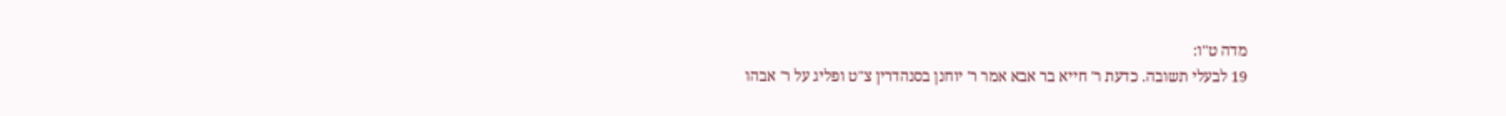מדה ט"ו:
19 לבעלי תשובה. כדעת ר' חייא בר אבא אמר ר' יוחנן בסנהדרין צ"ט ופליג על ר' אבהו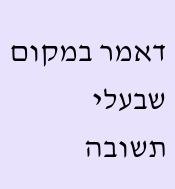דאמר במקום שבעלי תשובה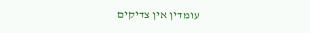עומדין אין צדיקים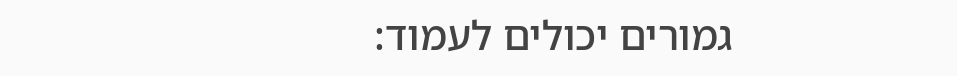גמורים יכולים לעמוד: